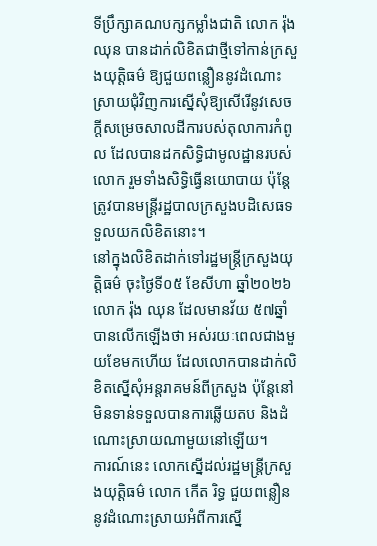ទីប្រឹក្សាគណបក្សកម្លាំងជាតិ លោក រ៉ុង ឈុន បានដាក់លិខិតជាថ្មីទៅកាន់ក្រសួងយុត្តិធម៌ ឱ្យជួយពន្លឿននូវដំណោះស្រាយជុំវិញការស្នើសុំឱ្យសើរើនូវសេចក្តីសម្រេចសាលដីការបស់តុលាការកំពូល ដែលបានដកសិទ្ធិជាមូលដ្ឋានរបស់លោក រួមទាំងសិទ្ធិធ្វើនយោបាយ ប៉ុន្តែត្រូវបានមន្ត្រីរដ្ឋបាលក្រសួងបដិសេធទទួលយកលិខិតនោះ។
នៅក្នុងលិខិតដាក់ទៅរដ្ឋមន្ត្រីក្រសួងយុត្តិធម៌ ចុះថ្ងៃទី០៥ ខែសីហា ឆ្នាំ២០២៦ លោក រ៉ុង ឈុន ដែលមានវ័យ ៥៧ឆ្នាំ បានលើកឡើងថា អស់រយៈពេលជាងមួយខែមកហើយ ដែលលោកបានដាក់លិខិតស្នើសុំអន្តរាគមន៍ពីក្រសួង ប៉ុន្តែនៅមិនទាន់ទទួលបានការឆ្លើយតប និងដំណោះស្រាយណាមួយនៅឡើយ។
ការណ៍នេះ លោកស្នើដល់រដ្ឋមន្ត្រីក្រសួងយុត្តិធម៌ លោក កើត រិទ្ធ ជួយពន្លឿននូវដំណោះស្រាយអំពីការស្នើ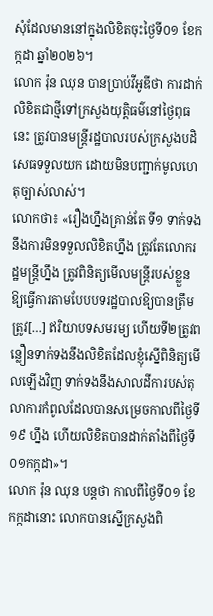សុំដែលមាននៅក្នុងលិខិតចុះថ្ងៃទី០១ ខែកក្កដា ឆ្នាំ២០២៦។
លោក រ៉ុន ឈុន បានប្រាប់វីអូឌីថា ការដាក់លិខិតជាថ្មីទៅក្រសួងយុត្តិធម៌នៅថ្ងៃពុធនេះ ត្រូវបានមន្ត្រីរដ្ឋបាលរបស់ក្រសួងបដិសេធទទួលយក ដោយមិនបញ្ជាក់មូលហេតុច្បាស់លាស់។
លោកថា៖ «រឿងហ្នឹងគ្រាន់តែ ទី១ ទាក់ទងនឹងការមិនទទួលលិខិតហ្នឹង ត្រូវតែលោករដ្ឋមន្ត្រីហ្នឹង ត្រូវពិនិត្យមើលមន្ត្រីរបស់ខ្លួន ឱ្យធ្វើការតាមបែបបទរដ្ឋបាលឱ្យបានត្រឹមត្រូវ[…] ឥរិយាបទសមរម្យ ហើយទី២ត្រូវពន្លឿនទាក់ទងនឹងលិខិតដែលខ្ញុំស្នើពិនិត្យមើលឡើងវិញ ទាក់ទងនឹងសាលដីការបស់តុលាការកំពូលដែលបានសម្រេចកាលពីថ្ងៃទី១៩ ហ្នឹង ហើយលិខិតបានដាក់តាំងពីថ្ងៃទី០១កក្កដា»។
លោក រ៉ុន ឈុន បន្តថា កាលពីថ្ងៃទី០១ ខែកក្កដានោះ លោកបានស្នើក្រសួងពិ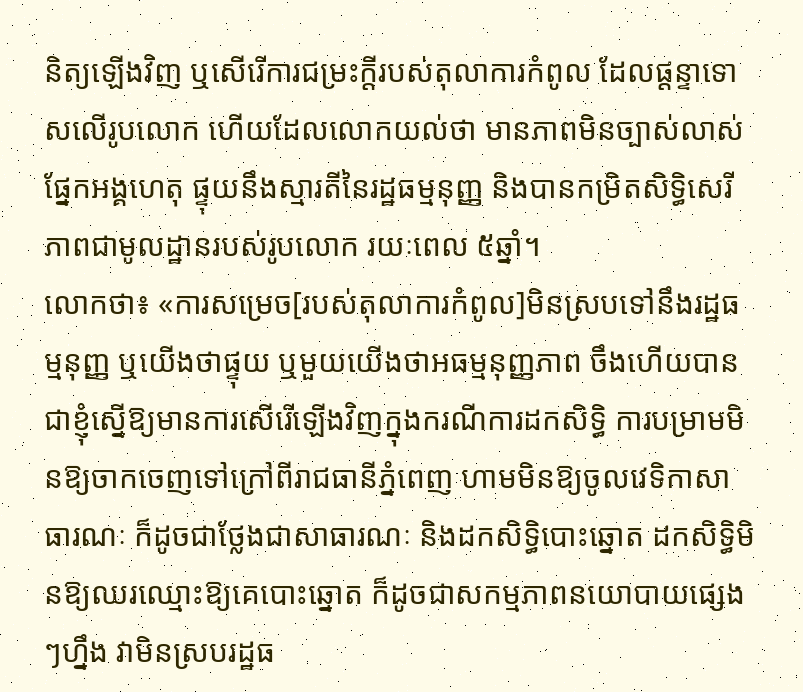និត្យឡើងវិញ ឬសើរើការជម្រះក្តីរបស់តុលាការកំពូល ដែលផ្តន្ទាទោសលើរូបលោក ហើយដែលលោកយល់ថា មានភាពមិនច្បាស់លាស់ផ្នែកអង្គហេតុ ផ្ទុយនឹងស្មារតីនៃរដ្ឋធម្មនុញ្ញ និងបានកម្រិតសិទ្ធិសេរីភាពជាមូលដ្ឋានរបស់រូបលោក រយៈពេល ៥ឆ្នាំ។
លោកថា៖ «ការសម្រេច[របស់តុលាការកំពូល]មិនស្របទៅនឹងរដ្ឋធម្មនុញ្ញ ឬយើងថាផ្ទុយ ឬមួយយើងថាអធម្មនុញ្ញភាព ចឹងហើយបានជាខ្ញុំស្នើឱ្យមានការសើរើឡើងវិញក្នុងករណីការដកសិទ្ធិ ការបម្រាមមិនឱ្យចាកចេញទៅក្រៅពីរាជធានីភ្នំពេញ ហាមមិនឱ្យចូលវេទិកាសាធារណៈ ក៏ដូចជាថ្លែងជាសាធារណៈ និងដកសិទ្ធិបោះឆ្នោត ដកសិទ្ធិមិនឱ្យឈរឈ្មោះឱ្យគេបោះឆ្នោត ក៏ដូចជាសកម្មភាពនយោបាយផ្សេងៗហ្នឹង វាមិនស្របរដ្ឋធ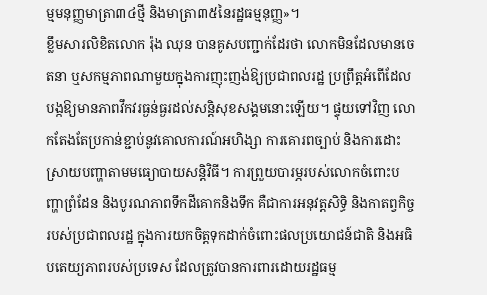ម្មមនុញ្ញមាត្រា៣៤ថ្មី និងមាត្រា៣៥នៃរដ្ឋធម្មនុញ្ញ»។
ខ្លឹមសារលិខិតលោក រ៉ុង ឈុន បានគូសបញ្ជាក់ដែរថា លោកមិនដែលមានចេតនា ឬសកម្មភាពណាមួយក្នុងការញុះញង់ឱ្យប្រជាពលរដ្ឋ ប្រព្រឹត្តអំពើដែលបង្កឱ្យមានភាពវឹកវរធ្ងន់ធ្ងរដល់សន្តិសុខសង្គមនោះឡើយ។ ផ្ទុយទៅវិញ លោកតែងតែប្រកាន់ខ្ជាប់នូវគោលការណ៍អហិង្សា ការគោរពច្បាប់ និងការដោះស្រាយបញ្ហាតាមមធ្យោបាយសន្តិវិធី។ ការព្រួយបារម្ភរបស់លោកចំពោះបញ្ហាព្រំដែន និងបូរណភាពទឹកដីគោកនិងទឹក គឺជាការអនុវត្តសិទ្ធិ និងកាតព្វកិច្ចរបស់ប្រជាពលរដ្ឋ ក្នុងការយកចិត្តទុកដាក់ចំពោះផលប្រយោជន៍ជាតិ និងអធិបតេយ្យភាពរបស់ប្រទេស ដែលត្រូវបានការពារដោយរដ្ឋធម្ម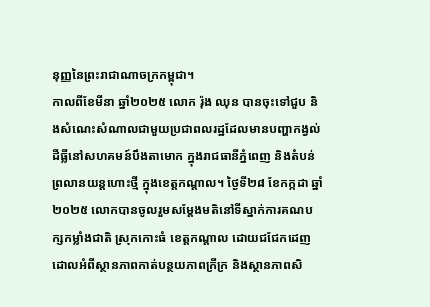នុញ្ញនៃព្រះរាជាណាចក្រកម្ពុជា។
កាលពីខែមីនា ឆ្នាំ២០២៥ លោក រ៉ុង ឈុន បានចុះទៅជួប និងសំណេះសំណាលជាមួយប្រជាពលរដ្ឋដែលមានបញ្ហាកង្វល់ដីធ្លីនៅសហគមន៍បឹងតាមោក ក្នុងរាជធានីភ្នំពេញ និងតំបន់ព្រលានយន្តហោះថ្មី ក្នុងខេត្តកណ្តាល។ ថ្ងៃទី២៨ ខែកក្កដា ឆ្នាំ២០២៥ លោកបានចូលរួមសម្តែងមតិនៅទីស្នាក់ការគណបក្សកម្លាំងជាតិ ស្រុកកោះធំ ខេត្តកណ្តាល ដោយជជែកដេញដោលអំពីស្ថានភាពកាត់បន្ថយភាពក្រីក្រ និងស្ថានភាពសិ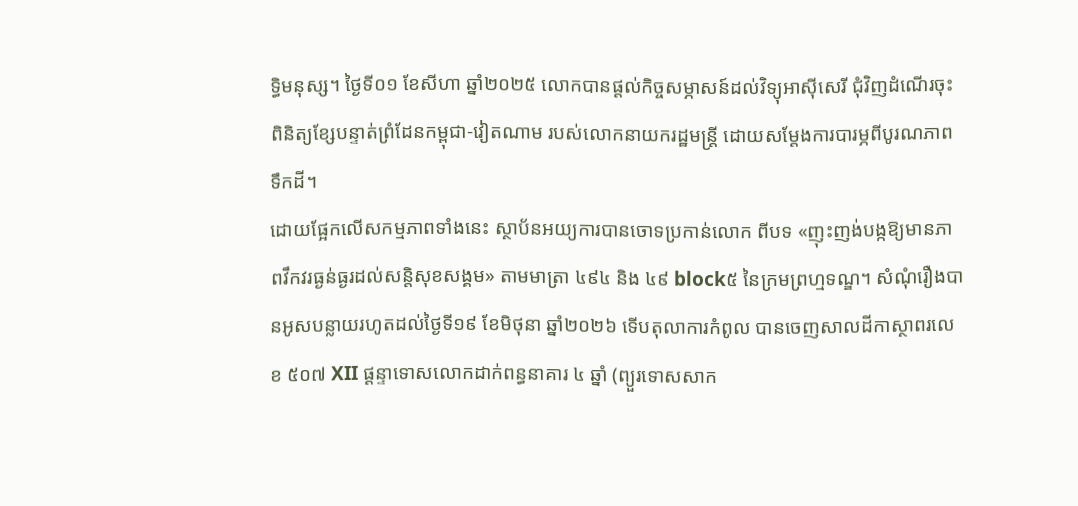ទ្ធិមនុស្ស។ ថ្ងៃទី០១ ខែសីហា ឆ្នាំ២០២៥ លោកបានផ្តល់កិច្ចសម្ភាសន៍ដល់វិទ្យុអាស៊ីសេរី ជុំវិញដំណើរចុះពិនិត្យខ្សែបន្ទាត់ព្រំដែនកម្ពុជា-វៀតណាម របស់លោកនាយករដ្ឋមន្ត្រី ដោយសម្តែងការបារម្ភពីបូរណភាពទឹកដី។
ដោយផ្អែកលើសកម្មភាពទាំងនេះ ស្ថាប័នអយ្យការបានចោទប្រកាន់លោក ពីបទ «ញុះញង់បង្កឱ្យមានភាពវឹកវរធ្ងន់ធ្ងរដល់សន្តិសុខសង្គម» តាមមាត្រា ៤៩៤ និង ៤៩ block៥ នៃក្រមព្រហ្មទណ្ឌ។ សំណុំរឿងបានអូសបន្លាយរហូតដល់ថ្ងៃទី១៩ ខែមិថុនា ឆ្នាំ២០២៦ ទើបតុលាការកំពូល បានចេញសាលដីកាស្ថាពរលេខ ៥០៧ XII ផ្ដន្ទាទោសលោកដាក់ពន្ធនាគារ ៤ ឆ្នាំ (ព្យួរទោសសាក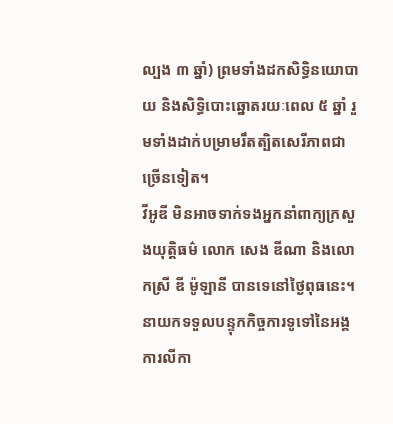ល្បង ៣ ឆ្នាំ) ព្រមទាំងដកសិទ្ធិនយោបាយ និងសិទ្ធិបោះឆ្នោតរយៈពេល ៥ ឆ្នាំ រួមទាំងដាក់បម្រាមរឹតត្បិតសេរីភាពជាច្រើនទៀត។
វីអូឌី មិនអាចទាក់ទងអ្នកនាំពាក្យក្រសួងយុត្តិធម៌ លោក សេង ឌីណា និងលោកស្រី ឌី ម៉ូឡានី បានទេនៅថ្ងៃពុធនេះ។
នាយកទទួលបន្ទុកកិច្ចការទូទៅនៃអង្គការលីកា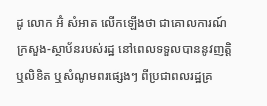ដូ លោក អ៊ំ សំអាត លើកឡើងថា ជាគោលការណ៍ ក្រសួង-ស្ថាប័នរបស់រដ្ឋ នៅពេលទទួលបាននូវញត្តិ ឬលិខិត ឬសំណូមពរផ្សេងៗ ពីប្រជាពលរដ្ឋគ្រ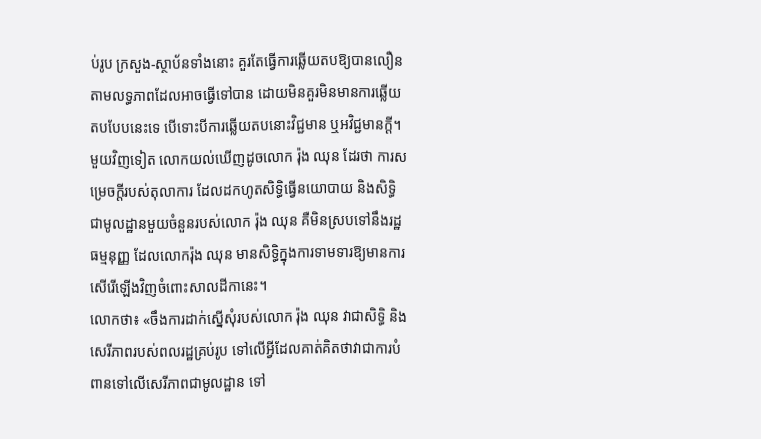ប់រូប ក្រសួង-ស្ថាប័នទាំងនោះ គួរតែធ្វើការឆ្លើយតបឱ្យបានលឿនតាមលទ្ធភាពដែលអាចធ្វើទៅបាន ដោយមិនគួរមិនមានការឆ្លើយតបបែបនេះទេ បើទោះបីការឆ្លើយតបនោះវិជ្ជមាន ឬអវិជ្ជមានក្តី។
មួយវិញទៀត លោកយល់ឃើញដូចលោក រ៉ុង ឈុន ដែរថា ការសម្រេចក្តីរបស់តុលាការ ដែលដកហូតសិទ្ធិធ្វើនយោបាយ និងសិទ្ធិជាមូលដ្ឋានមួយចំនួនរបស់លោក រ៉ុង ឈុន គឺមិនស្របទៅនឹងរដ្ឋធម្មនុញ្ញ ដែលលោករ៉ុង ឈុន មានសិទ្ធិក្នុងការទាមទារឱ្យមានការសើរើឡើងវិញចំពោះសាលដីកានេះ។
លោកថា៖ «ចឹងការដាក់ស្នើសុំរបស់លោក រ៉ុង ឈុន វាជាសិទ្ធិ និងសេរីភាពរបស់ពលរដ្ឋគ្រប់រូប ទៅលើអ្វីដែលគាត់គិតថាវាជាការបំពានទៅលើសេរីភាពជាមូលដ្ឋាន ទៅ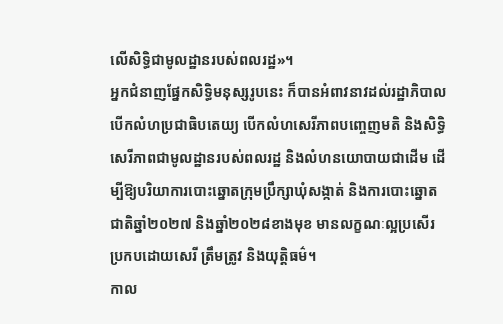លើសិទ្ធិជាមូលដ្ឋានរបស់ពលរដ្ឋ»។
អ្នកជំនាញផ្នែកសិទ្ធិមនុស្សរូបនេះ ក៏បានអំពាវនាវដល់រដ្ឋាភិបាលបើកលំហប្រជាធិបតេយ្យ បើកលំហសេរីភាពបញ្ចេញមតិ និងសិទ្ធិសេរីភាពជាមូលដ្ឋានរបស់ពលរដ្ឋ និងលំហនយោបាយជាដើម ដើម្បីឱ្យបរិយាការបោះឆ្នោតក្រុមប្រឹក្សាឃុំសង្កាត់ និងការបោះឆ្នោតជាតិឆ្នាំ២០២៧ និងឆ្នាំ២០២៨ខាងមុខ មានលក្ខណៈល្អប្រសើរ ប្រកបដោយសេរី ត្រឹមត្រូវ និងយុត្តិធម៌។
កាល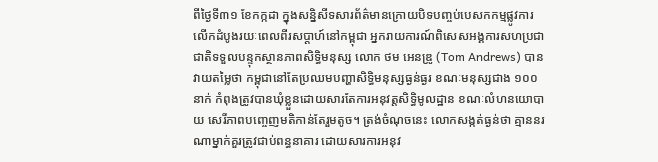ពីថ្ងៃទី៣១ ខែកក្កដា ក្នុងសន្និសីទសារព័ត៌មានក្រោយបិទបញ្ចប់បេសកកម្មផ្លូវការលើកដំបូងរយៈពេលពីរសប្ដាហ៍នៅកម្ពុជា អ្នករាយការណ៍ពិសេសអង្គការសហប្រជាជាតិទទួលបន្ទុកស្ថានភាពសិទ្ធិមនុស្ស លោក ថម អេនឌ្រូ (Tom Andrews) បានវាយតម្លៃថា កម្ពុជានៅតែប្រឈមបញ្ហាសិទ្ធិមនុស្សធ្ងន់ធ្ងរ ខណៈមនុស្សជាង ១០០នាក់ កំពុងត្រូវបានឃុំខ្លួនដោយសារតែការអនុវត្តសិទ្ធិមូលដ្ឋាន ខណៈលំហនយោបាយ សេរីភាពបញ្ចេញមតិកាន់តែរួមតូច។ ត្រង់ចំណុចនេះ លោកសង្កត់ធ្ងន់ថា គ្មាននរណាម្នាក់គួរត្រូវជាប់ពន្ធនាគារ ដោយសារការអនុវ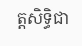ត្តសិទ្ធិជា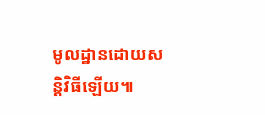មូលដ្ឋានដោយសន្តិវិធីឡើយ៕